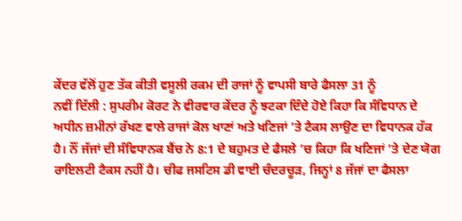ਕੇਂਦਰ ਵੱਲੋਂ ਹੁਣ ਤੱਕ ਕੀਤੀ ਵਸੂਲੀ ਰਕਮ ਦੀ ਰਾਜਾਂ ਨੂੰ ਵਾਪਸੀ ਬਾਰੇ ਫੈਸਲਾ 31 ਨੂੰ
ਨਵੀਂ ਦਿੱਲੀ : ਸੁਪਰੀਮ ਕੋਰਟ ਨੇ ਵੀਰਵਾਰ ਕੇਂਦਰ ਨੂੰ ਝਟਕਾ ਦਿੰਦੇ ਹੋਏ ਕਿਹਾ ਕਿ ਸੰਵਿਧਾਨ ਦੇ ਅਧੀਨ ਜ਼ਮੀਨਾਂ ਰੱਖਣ ਵਾਲੇ ਰਾਜਾਂ ਕੋਲ ਖਾਣਾਂ ਅਤੇ ਖਣਿਜਾਂ ’ਤੇ ਟੈਕਸ ਲਾਉਣ ਦਾ ਵਿਧਾਨਕ ਹੱਕ ਹੈ। ਨੌਂ ਜੱਜਾਂ ਦੀ ਸੰਵਿਧਾਨਕ ਬੈਂਚ ਨੇ 8:1 ਦੇ ਬਹੁਮਤ ਦੇ ਫੈਸਲੇ ’ਚ ਕਿਹਾ ਕਿ ਖਣਿਜਾਂ ’ਤੇ ਦੇਣ ਯੋਗ ਰਾਇਲਟੀ ਟੈਕਸ ਨਹੀਂ ਹੈ। ਚੀਫ ਜਸਟਿਸ ਡੀ ਵਾਈ ਚੰਦਰਚੂੜ, ਜਿਨ੍ਹਾਂ 8 ਜੱਜਾਂ ਦਾ ਫੈਸਲਾ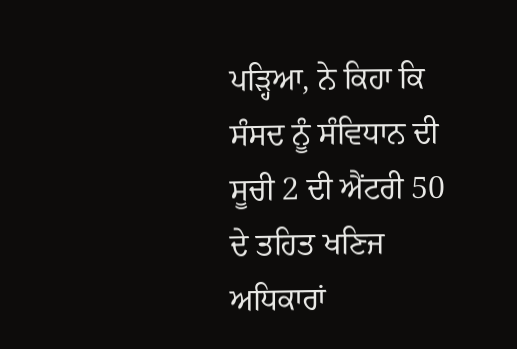ਪੜ੍ਹਿਆ, ਨੇ ਕਿਹਾ ਕਿ ਸੰਸਦ ਨੂੰ ਸੰਵਿਧਾਨ ਦੀ ਸੂਚੀ 2 ਦੀ ਐਂਟਰੀ 50 ਦੇ ਤਹਿਤ ਖਣਿਜ ਅਧਿਕਾਰਾਂ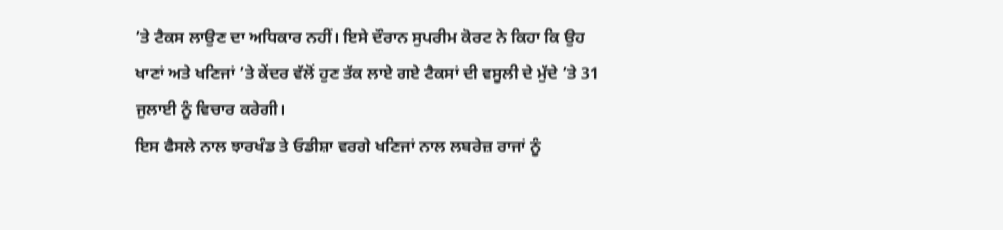’ਤੇ ਟੈਕਸ ਲਾਉਣ ਦਾ ਅਧਿਕਾਰ ਨਹੀਂ। ਇਸੇ ਦੌਰਾਨ ਸੁਪਰੀਮ ਕੋਰਟ ਨੇ ਕਿਹਾ ਕਿ ਉਹ ਖਾਣਾਂ ਅਤੇ ਖਣਿਜਾਂ ’ਤੇ ਕੇਂਦਰ ਵੱਲੋਂ ਹੁਣ ਤੱਕ ਲਾਏ ਗਏ ਟੈਕਸਾਂ ਦੀ ਵਸੂਲੀ ਦੇ ਮੁੱਦੇ ’ਤੇ 31 ਜੁਲਾਈ ਨੂੰ ਵਿਚਾਰ ਕਰੇਗੀ।
ਇਸ ਫੈਸਲੇ ਨਾਲ ਝਾਰਖੰਡ ਤੇ ਓਡੀਸ਼ਾ ਵਰਗੇ ਖਣਿਜਾਂ ਨਾਲ ਲਬਰੇਜ਼ ਰਾਜਾਂ ਨੂੰ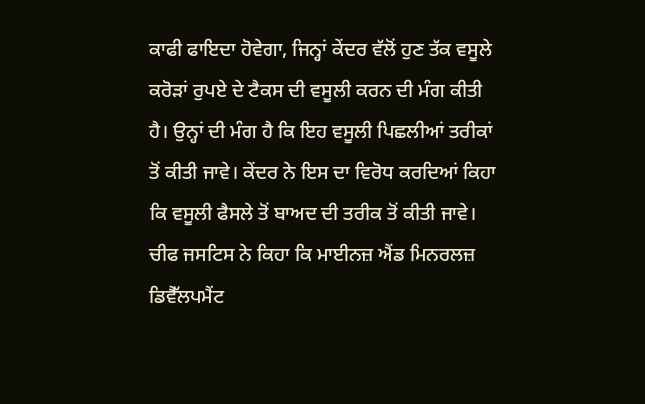ਕਾਫੀ ਫਾਇਦਾ ਹੋਵੇਗਾ, ਜਿਨ੍ਹਾਂ ਕੇਂਦਰ ਵੱਲੋਂ ਹੁਣ ਤੱਕ ਵਸੂਲੇ ਕਰੋੜਾਂ ਰੁਪਏ ਦੇ ਟੈਕਸ ਦੀ ਵਸੂਲੀ ਕਰਨ ਦੀ ਮੰਗ ਕੀਤੀ ਹੈ। ਉਨ੍ਹਾਂ ਦੀ ਮੰਗ ਹੈ ਕਿ ਇਹ ਵਸੂਲੀ ਪਿਛਲੀਆਂ ਤਰੀਕਾਂ ਤੋਂ ਕੀਤੀ ਜਾਵੇ। ਕੇਂਦਰ ਨੇ ਇਸ ਦਾ ਵਿਰੋਧ ਕਰਦਿਆਂ ਕਿਹਾ ਕਿ ਵਸੂਲੀ ਫੈਸਲੇ ਤੋਂ ਬਾਅਦ ਦੀ ਤਰੀਕ ਤੋਂ ਕੀਤੀ ਜਾਵੇ।
ਚੀਫ ਜਸਟਿਸ ਨੇ ਕਿਹਾ ਕਿ ਮਾਈਨਜ਼ ਐਂਡ ਮਿਨਰਲਜ਼ ਡਿਵੈੱਲਪਮੈਂਟ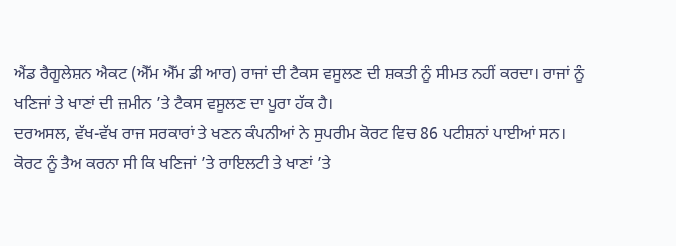ਐਂਡ ਰੈਗੂਲੇਸ਼ਨ ਐਕਟ (ਐੱਮ ਐੱਮ ਡੀ ਆਰ) ਰਾਜਾਂ ਦੀ ਟੈਕਸ ਵਸੂਲਣ ਦੀ ਸ਼ਕਤੀ ਨੂੰ ਸੀਮਤ ਨਹੀਂ ਕਰਦਾ। ਰਾਜਾਂ ਨੂੰ ਖਣਿਜਾਂ ਤੇ ਖਾਣਾਂ ਦੀ ਜ਼ਮੀਨ ’ਤੇ ਟੈਕਸ ਵਸੂਲਣ ਦਾ ਪੂਰਾ ਹੱਕ ਹੈ।
ਦਰਅਸਲ, ਵੱਖ-ਵੱਖ ਰਾਜ ਸਰਕਾਰਾਂ ਤੇ ਖਣਨ ਕੰਪਨੀਆਂ ਨੇ ਸੁਪਰੀਮ ਕੋਰਟ ਵਿਚ 86 ਪਟੀਸ਼ਨਾਂ ਪਾਈਆਂ ਸਨ। ਕੋਰਟ ਨੂੰ ਤੈਅ ਕਰਨਾ ਸੀ ਕਿ ਖਣਿਜਾਂ ’ਤੇ ਰਾਇਲਟੀ ਤੇ ਖਾਣਾਂ ’ਤੇ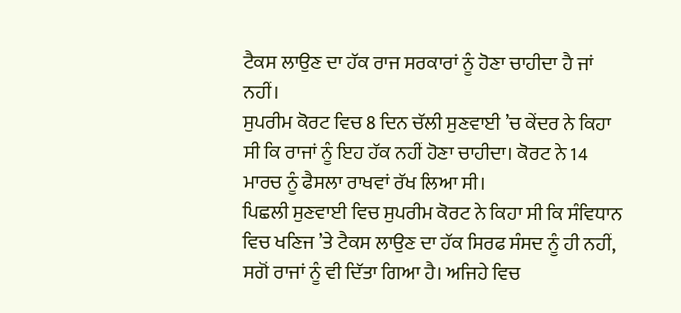ਟੈਕਸ ਲਾਉਣ ਦਾ ਹੱਕ ਰਾਜ ਸਰਕਾਰਾਂ ਨੂੰ ਹੋਣਾ ਚਾਹੀਦਾ ਹੈ ਜਾਂ ਨਹੀਂ।
ਸੁਪਰੀਮ ਕੋਰਟ ਵਿਚ 8 ਦਿਨ ਚੱਲੀ ਸੁਣਵਾਈ ’ਚ ਕੇਂਦਰ ਨੇ ਕਿਹਾ ਸੀ ਕਿ ਰਾਜਾਂ ਨੂੰ ਇਹ ਹੱਕ ਨਹੀਂ ਹੋਣਾ ਚਾਹੀਦਾ। ਕੋਰਟ ਨੇ 14 ਮਾਰਚ ਨੂੰ ਫੈਸਲਾ ਰਾਖਵਾਂ ਰੱਖ ਲਿਆ ਸੀ।
ਪਿਛਲੀ ਸੁਣਵਾਈ ਵਿਚ ਸੁਪਰੀਮ ਕੋਰਟ ਨੇ ਕਿਹਾ ਸੀ ਕਿ ਸੰਵਿਧਾਨ ਵਿਚ ਖਣਿਜ ’ਤੇ ਟੈਕਸ ਲਾਉਣ ਦਾ ਹੱਕ ਸਿਰਫ ਸੰਸਦ ਨੂੰ ਹੀ ਨਹੀਂ, ਸਗੋਂ ਰਾਜਾਂ ਨੂੰ ਵੀ ਦਿੱਤਾ ਗਿਆ ਹੈ। ਅਜਿਹੇ ਵਿਚ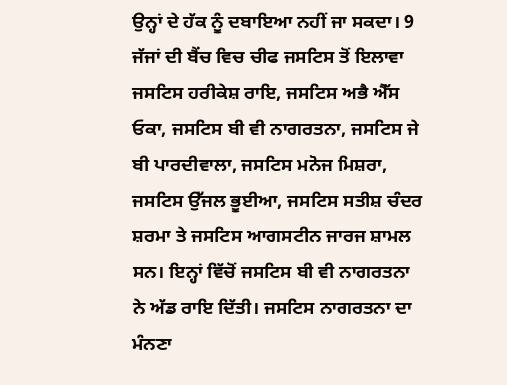ਉਨ੍ਹਾਂ ਦੇ ਹੱਕ ਨੂੰ ਦਬਾਇਆ ਨਹੀਂ ਜਾ ਸਕਦਾ। 9 ਜੱਜਾਂ ਦੀ ਬੈਂਚ ਵਿਚ ਚੀਫ ਜਸਟਿਸ ਤੋਂ ਇਲਾਵਾ ਜਸਟਿਸ ਹਰੀਕੇਸ਼ ਰਾਇ, ਜਸਟਿਸ ਅਭੈ ਐੱਸ ਓਕਾ, ਜਸਟਿਸ ਬੀ ਵੀ ਨਾਗਰਤਨਾ, ਜਸਟਿਸ ਜੇ ਬੀ ਪਾਰਦੀਵਾਲਾ, ਜਸਟਿਸ ਮਨੋਜ ਮਿਸ਼ਰਾ, ਜਸਟਿਸ ਉੱਜਲ ਭੂਈਆ, ਜਸਟਿਸ ਸਤੀਸ਼ ਚੰਦਰ ਸ਼ਰਮਾ ਤੇ ਜਸਟਿਸ ਆਗਸਟੀਨ ਜਾਰਜ ਸ਼ਾਮਲ ਸਨ। ਇਨ੍ਹਾਂ ਵਿੱਚੋਂ ਜਸਟਿਸ ਬੀ ਵੀ ਨਾਗਰਤਨਾ ਨੇ ਅੱਡ ਰਾਇ ਦਿੱਤੀ। ਜਸਟਿਸ ਨਾਗਰਤਨਾ ਦਾ ਮੰਨਣਾ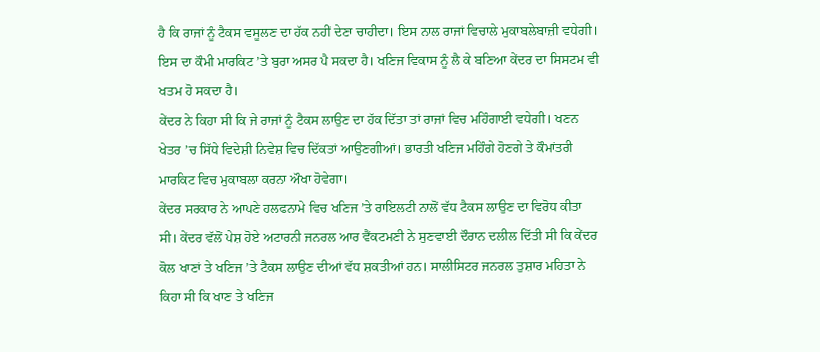ਹੈ ਕਿ ਰਾਜਾਂ ਨੂੰ ਟੈਕਸ ਵਸੂਲਣ ਦਾ ਹੱਕ ਨਹੀਂ ਦੇਣਾ ਚਾਹੀਦਾ। ਇਸ ਨਾਲ ਰਾਜਾਂ ਵਿਚਾਲੇ ਮੁਕਾਬਲੇਬਾਜ਼ੀ ਵਧੇਗੀ। ਇਸ ਦਾ ਕੌਮੀ ਮਾਰਕਿਟ ’ਤੇ ਬੁਰਾ ਅਸਰ ਪੈ ਸਕਦਾ ਹੈ। ਖਣਿਜ ਵਿਕਾਸ ਨੂੰ ਲੈ ਕੇ ਬਣਿਆ ਕੇਂਦਰ ਦਾ ਸਿਸਟਮ ਵੀ ਖਤਮ ਹੋ ਸਕਦਾ ਹੈ।
ਕੇਂਦਰ ਨੇ ਕਿਹਾ ਸੀ ਕਿ ਜੇ ਰਾਜਾਂ ਨੂੰ ਟੈਕਸ ਲਾਉਣ ਦਾ ਹੱਕ ਦਿੱਤਾ ਤਾਂ ਰਾਜਾਂ ਵਿਚ ਮਹਿੰਗਾਈ ਵਧੇਗੀ। ਖਣਨ ਖੇਤਰ ’ਚ ਸਿੱਧੇ ਵਿਦੇਸ਼ੀ ਨਿਵੇਸ਼ ਵਿਚ ਦਿੱਕਤਾਂ ਆਉਣਗੀਆਂ। ਭਾਰਤੀ ਖਣਿਜ ਮਹਿੰਗੇ ਹੋਣਗੇ ਤੇ ਕੌਮਾਂਤਰੀ ਮਾਰਕਿਟ ਵਿਚ ਮੁਕਾਬਲਾ ਕਰਨਾ ਔਖਾ ਹੋਵੇਗਾ।
ਕੇਂਦਰ ਸਰਕਾਰ ਨੇ ਆਪਣੇ ਹਲਫਨਾਮੇ ਵਿਚ ਖਣਿਜ ’ਤੇ ਰਾਇਲਟੀ ਨਾਲੋਂ ਵੱਧ ਟੈਕਸ ਲਾਉਣ ਦਾ ਵਿਰੋਧ ਕੀਤਾ ਸੀ। ਕੇਂਦਰ ਵੱਲੋਂ ਪੇਸ਼ ਹੋਏ ਅਟਾਰਨੀ ਜਨਰਲ ਆਰ ਵੈਂਕਟਮਣੀ ਨੇ ਸੁਣਵਾਈ ਦੌਰਾਨ ਦਲੀਲ ਦਿੱਤੀ ਸੀ ਕਿ ਕੇਂਦਰ ਕੋਲ ਖਾਣਾਂ ਤੇ ਖਣਿਜ ’ਤੇ ਟੈਕਸ ਲਾਉਣ ਦੀਆਂ ਵੱਧ ਸ਼ਕਤੀਆਂ ਹਨ। ਸਾਲੀਸਿਟਰ ਜਨਰਲ ਤੁਸ਼ਾਰ ਮਹਿਤਾ ਨੇ ਕਿਹਾ ਸੀ ਕਿ ਖਾਣ ਤੇ ਖਣਿਜ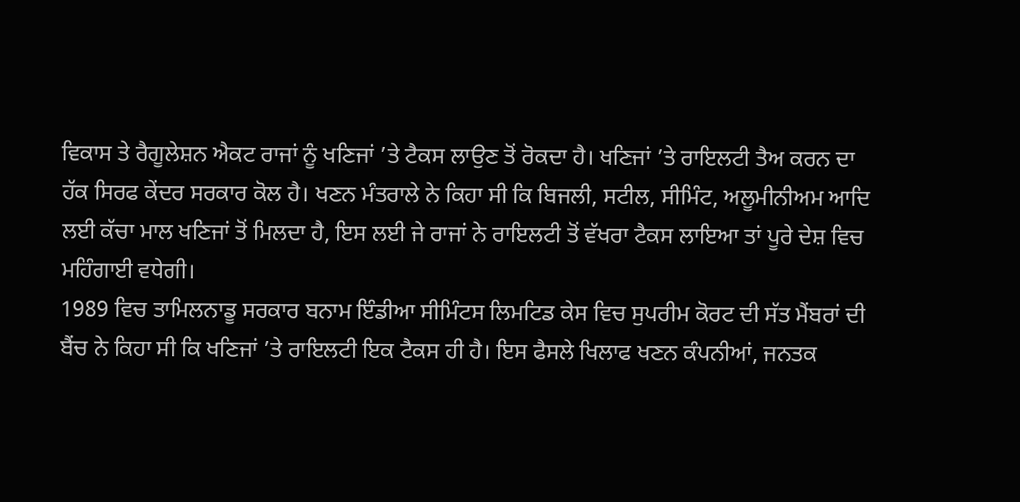ਵਿਕਾਸ ਤੇ ਰੈਗੂਲੇਸ਼ਨ ਐਕਟ ਰਾਜਾਂ ਨੂੰ ਖਣਿਜਾਂ ’ਤੇ ਟੈਕਸ ਲਾਉਣ ਤੋਂ ਰੋਕਦਾ ਹੈ। ਖਣਿਜਾਂ ’ਤੇ ਰਾਇਲਟੀ ਤੈਅ ਕਰਨ ਦਾ ਹੱਕ ਸਿਰਫ ਕੇਂਦਰ ਸਰਕਾਰ ਕੋਲ ਹੈ। ਖਣਨ ਮੰਤਰਾਲੇ ਨੇ ਕਿਹਾ ਸੀ ਕਿ ਬਿਜਲੀ, ਸਟੀਲ, ਸੀਮਿੰਟ, ਅਲੂਮੀਨੀਅਮ ਆਦਿ ਲਈ ਕੱਚਾ ਮਾਲ ਖਣਿਜਾਂ ਤੋਂ ਮਿਲਦਾ ਹੈ, ਇਸ ਲਈ ਜੇ ਰਾਜਾਂ ਨੇ ਰਾਇਲਟੀ ਤੋਂ ਵੱਖਰਾ ਟੈਕਸ ਲਾਇਆ ਤਾਂ ਪੂਰੇ ਦੇਸ਼ ਵਿਚ ਮਹਿੰਗਾਈ ਵਧੇਗੀ।
1989 ਵਿਚ ਤਾਮਿਲਨਾਡੂ ਸਰਕਾਰ ਬਨਾਮ ਇੰਡੀਆ ਸੀਮਿੰਟਸ ਲਿਮਟਿਡ ਕੇਸ ਵਿਚ ਸੁਪਰੀਮ ਕੋਰਟ ਦੀ ਸੱਤ ਮੈਂਬਰਾਂ ਦੀ ਬੈਂਚ ਨੇ ਕਿਹਾ ਸੀ ਕਿ ਖਣਿਜਾਂ ’ਤੇ ਰਾਇਲਟੀ ਇਕ ਟੈਕਸ ਹੀ ਹੈ। ਇਸ ਫੈਸਲੇ ਖਿਲਾਫ ਖਣਨ ਕੰਪਨੀਆਂ, ਜਨਤਕ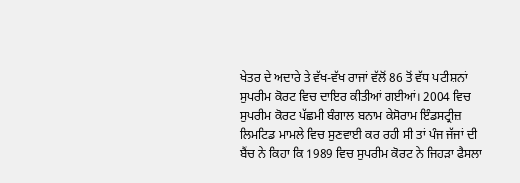ਖੇਤਰ ਦੇ ਅਦਾਰੇ ਤੇ ਵੱਖ-ਵੱਖ ਰਾਜਾਂ ਵੱਲੋਂ 86 ਤੋਂ ਵੱਧ ਪਟੀਸ਼ਨਾਂ ਸੁਪਰੀਮ ਕੋਰਟ ਵਿਚ ਦਾਇਰ ਕੀਤੀਆਂ ਗਈਆਂ। 2004 ਵਿਚ ਸੁਪਰੀਮ ਕੋਰਟ ਪੱਛਮੀ ਬੰਗਾਲ ਬਨਾਮ ਕੇਸੋਰਾਮ ਇੰਡਸਟ੍ਰੀਜ਼ ਲਿਮਟਿਡ ਮਾਮਲੇ ਵਿਚ ਸੁਣਵਾਈ ਕਰ ਰਹੀ ਸੀ ਤਾਂ ਪੰਜ ਜੱਜਾਂ ਦੀ ਬੈਂਚ ਨੇ ਕਿਹਾ ਕਿ 1989 ਵਿਚ ਸੁਪਰੀਮ ਕੋਰਟ ਨੇ ਜਿਹੜਾ ਫੈਸਲਾ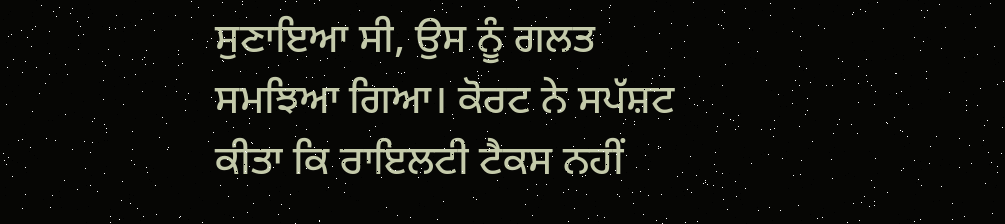ਸੁਣਾਇਆ ਸੀ, ਉਸ ਨੂੰ ਗਲਤ ਸਮਝਿਆ ਗਿਆ। ਕੋਰਟ ਨੇ ਸਪੱਸ਼ਟ ਕੀਤਾ ਕਿ ਰਾਇਲਟੀ ਟੈਕਸ ਨਹੀਂ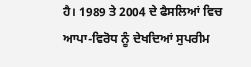ਹੈ। 1989 ਤੇ 2004 ਦੇ ਫੈਸਲਿਆਂ ਵਿਚ ਆਪਾ-ਵਿਰੋਧ ਨੂੰ ਦੇਖਦਿਆਂ ਸੁਪਰੀਮ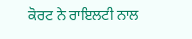ਕੋਰਟ ਨੇ ਰਾਇਲਟੀ ਨਾਲ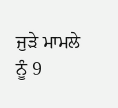ਜੁੜੇ ਮਾਮਲੇ ਨੂੰ 9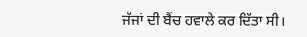ਜੱਜਾਂ ਦੀ ਬੈਂਚ ਹਵਾਲੇ ਕਰ ਦਿੱਤਾ ਸੀ।